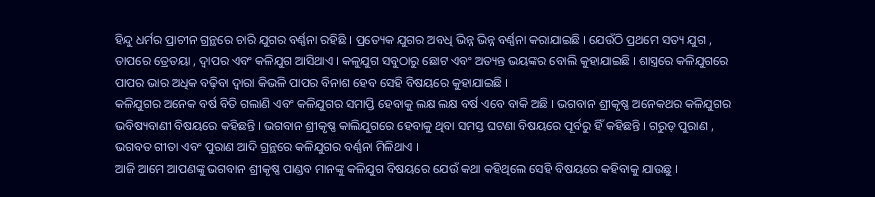ହିନ୍ଦୁ ଧର୍ମର ପ୍ରାଚୀନ ଗ୍ରନ୍ଥରେ ଚାରି ଯୁଗର ବର୍ଣ୍ଣନା ରହିଛି । ପ୍ରତ୍ୟେକ ଯୁଗର ଅବଧି ଭିନ୍ନ ଭିନ୍ନ ବର୍ଣ୍ଣନା କରାଯାଇଛି । ଯେଉଁଠି ପ୍ରଥମେ ସତ୍ୟ ଯୁଗ , ତାପରେ ତ୍ରେତୟା , ଦ୍ଵାପର ଏବଂ କଳିଯୁଗ ଆସିଥାଏ । କଳୁଯୁଗ ସବୁଠାରୁ ଛୋଟ ଏବଂ ଅତ୍ୟନ୍ତ ଭୟଙ୍କର ବୋଲି କୁହାଯାଇଛି । ଶାସ୍ତ୍ରରେ କଳିଯୁଗରେ ପାପର ଭାର ଅଧିକ ବଢ଼ିବା ଦ୍ୱାରା କିଭଳି ପାପର ବିନାଶ ହେବ ସେହି ବିଷୟରେ କୁହାଯାଇଛି ।
କଳିଯୁଗର ଅନେକ ବର୍ଷ ବିତି ଗଲାଣି ଏବଂ କଳିଯୁଗର ସମାପ୍ତି ହେବାକୁ ଲକ୍ଷ ଲକ୍ଷ ବର୍ଷ ଏବେ ବାକି ଅଛି । ଭଗବାନ ଶ୍ରୀକୃଷ୍ଣ ଅନେକଥର କଳିଯୁଗର ଭବିଷ୍ୟବାଣୀ ବିଷୟରେ କହିଛନ୍ତି । ଭଗବାନ ଶ୍ରୀକୃଷ୍ଣ କାଲିଯୁଗରେ ହେବାକୁ ଥିବା ସମସ୍ତ ଘଟଣା ବିଷୟରେ ପୂର୍ବରୁ ହିଁ କହିଛନ୍ତି । ଗରୁଡ଼ ପୁରାଣ , ଭଗବତ ଗୀତା ଏବଂ ପୁରାଣ ଆଦି ଗ୍ରନ୍ଥରେ କଳିଯୁଗର ବର୍ଣ୍ଣନା ମିଳିଥାଏ ।
ଆଜି ଆମେ ଆପଣଙ୍କୁ ଭଗବାନ ଶ୍ରୀକୃଷ୍ଣ ପାଣ୍ଡବ ମାନଙ୍କୁ କଳିଯୁଗ ବିଷୟରେ ଯେଉଁ କଥା କହିଥିଲେ ସେହି ବିଷୟରେ କହିବାକୁ ଯାଉଛୁ ।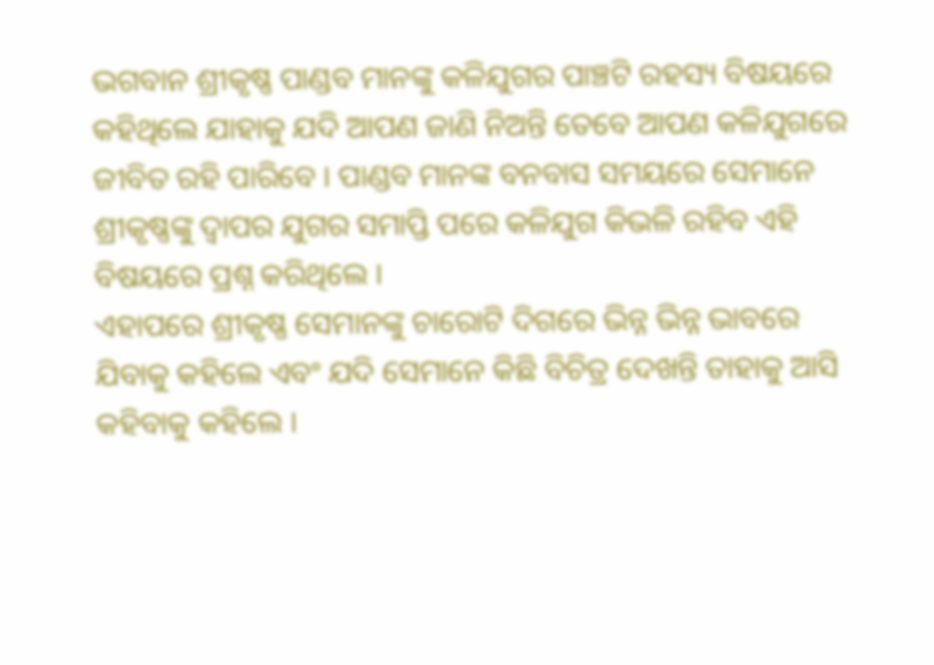ଭଗବାନ ଶ୍ରୀକୃଷ୍ଣ ପାଣ୍ଡବ ମାନଙ୍କୁ କଳିଯୁଗର ପାଞ୍ଚଟି ରହସ୍ୟ ବିଷୟରେ କହିଥିଲେ ଯାହାକୁ ଯଦି ଆପଣ ଜାଣି ନିଅନ୍ତି ତେବେ ଆପଣ କଳିଯୁଗରେ ଜୀବିତ ରହି ପାରିବେ । ପାଣ୍ଡବ ମାନଙ୍କ ବନବାସ ସମୟରେ ସେମାନେ ଶ୍ରୀକୃଷ୍ଣଙ୍କୁ ଦ୍ଵାପର ଯୁଗର ସମାପ୍ତି ପରେ କଳିଯୁଗ କିଭଳି ରହିବ ଏହି ବିଷୟରେ ପ୍ରଶ୍ନ କରିଥିଲେ ।
ଏହାପରେ ଶ୍ରୀକୃଷ୍ଣ ସେମାନଙ୍କୁ ଚାରୋଟି ଦିଗରେ ଭିନ୍ନ ଭିନ୍ନ ଭାବରେ ଯିବାକୁ କହିଲେ ଏବଂ ଯଦି ସେମାନେ କିଛି ବିଚିତ୍ର ଦେଖନ୍ତି ତାହାକୁ ଆସି କହିବାକୁ କହିଲେ ।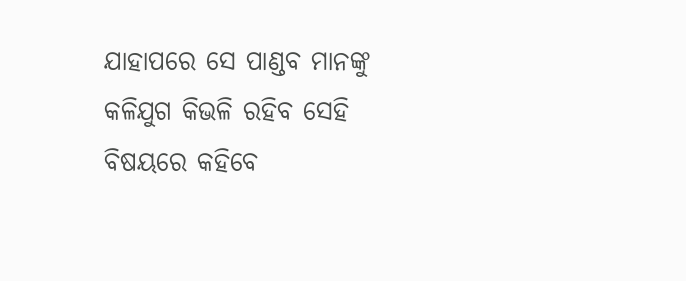ଯାହାପରେ ସେ ପାଣ୍ଡବ ମାନଙ୍କୁ କଳିଯୁଗ କିଭଳି ରହିବ ସେହି ବିଷୟରେ କହିବେ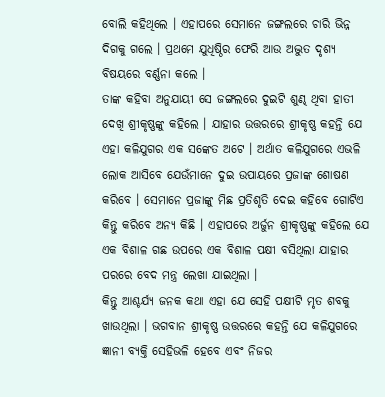ବୋଲି କହିଥିଲେ । ଏହାପରେ ସେମାନେ ଜଙ୍ଗଲରେ ଚାରି ଭିନ୍ନ ଦିଗକୁ ଗଲେ । ପ୍ରଥମେ ଯୁଧିଷ୍ଠିର ଫେରି ଆଉ ଅଦ୍ଭୁତ ଦୃଶ୍ୟ ବିଷୟରେ ବର୍ଣ୍ଣନା କଲେ ।
ତାଙ୍କ କହିବା ଅନୁଯାୟୀ ସେ ଜଙ୍ଗଲରେ ଦୁଇଟି ଶୁଣ୍ଢ ଥିବା ହାତୀ ଦେଖି ଶ୍ରୀକୃଷ୍ଣଙ୍କୁ କହିଲେ । ଯାହାର ଉତ୍ତରରେ ଶ୍ରୀକୃଷ୍ଣ କହନ୍ତି ଯେ ଏହା କଳିଯୁଗର ଏକ ସଙ୍କେତ ଅଟେ । ଅର୍ଥାତ କଳିଯୁଗରେ ଏଭଳି ଲୋକ ଆସିବେ ଯେଉଁମାନେ ଦୁଇ ଉପାୟରେ ପ୍ରଜାଙ୍କ ଶୋଷଣ କରିବେ । ସେମାନେ ପ୍ରଜାଙ୍କୁ ମିଛ ପ୍ରତିଶୃତି ଦେଇ କହିବେ ଗୋଟିଏ କିନ୍ତୁ କରିବେ ଅନ୍ୟ କିଛି । ଏହାପରେ ଅର୍ଜୁନ ଶ୍ରୀକୃଷ୍ଣଙ୍କୁ କହିଲେ ଯେ ଏକ ବିଶାଳ ଗଛ ଉପରେ ଏକ ବିଶାଳ ପକ୍ଷୀ ବସିଥିଲା ଯାହାର ପରରେ ବେଦ ମନ୍ତ୍ର ଲେଖା ଯାଇଥିଲା ।
କିନ୍ତୁ ଆଶ୍ଚର୍ଯ୍ୟ ଜନକ କଥା ଏହା ଯେ ସେହି ପକ୍ଷୀଟି ମୃତ ଶବକୁ ଖାଉଥିଲା । ଭଗବାନ ଶ୍ରୀକୃଷ୍ଣ ଉତ୍ତରରେ କହନ୍ତି ଯେ କଳିଯୁଗରେ ଜ୍ଞାନୀ ବ୍ୟକ୍ତି ସେହିଭଳି ହେବେ ଏବଂ ନିଜର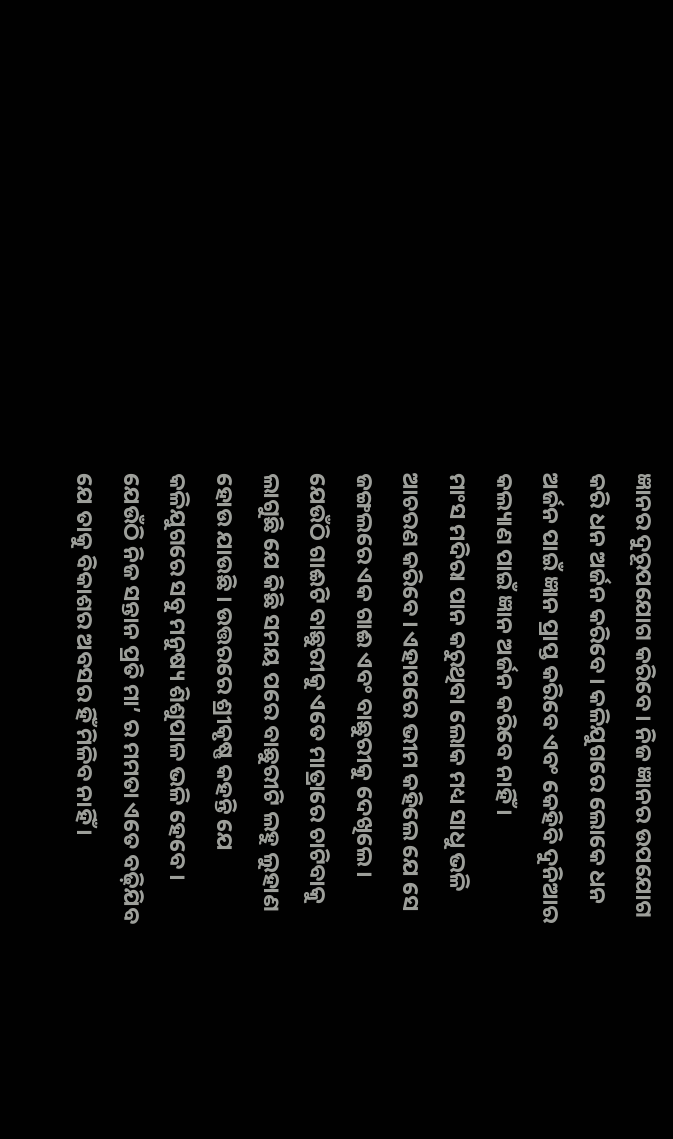ଜ୍ଞାନର ଦୁରୂପଯୋଗ କରିବେ । ନିଜ ଜ୍ଞାନର ଉପଯୋଗ କରି ଧନ ଅର୍ଜନ କରିବେ । କଳିଯୁଗରେ ଲୋକେ ଧନ ଅର୍ଜନ ପାଇଁ ଜ୍ଞାନ ପ୍ରାପ୍ତ କରିବେ ଏବଂ କେହିବି ଦୁନିଆର କଲ୍ୟାଣ ପାଇଁ ଜ୍ଞାନ ଅର୍ଜନ କରିବେ ନାହିଁ ।
ମାଂସ ମଦିରା ପାନ କରୁଥିବା ଲୋକ ମଧ୍ୟ ସାଧୁ ଭଳି ଆଚରଣ କରିବେ । ଏହାପରେ ଭୀମ କହିଲେ ଯେ ସେ ଜଙ୍ଗଲରେ ଏକ ଗାଈ ଏବଂ ବାଛୁରୀକୁ ଦେଖିଲେ । ଯେଉଁଠି ଗାଈଟି ବାଛୁରୀକୁ ଏତେ ମାତ୍ରାରେ ଚାଟିବାକୁ ଲାଗୁଛି ଯେ କିଛି ସମୟ ପରେ ବାଛୁରୀଟି ଲହୁ ଲୁହାଣ ହୋଉ ଯାଉଛି । ଉତ୍ତରରେ ଶ୍ରୀକୃଷ୍ଣ କହନ୍ତି ଯେ କଳିଯୁଗରେ ସବୁ ମନୁଷ୍ୟ ଶିଶୁପାଳ ଭଳି ହେବେ । ଯେଉଁଠି ନିଜ ସନ୍ତାନ ପ୍ରତି ମା’ ର ମମତା ଏତେ ବଢ଼ିଯିବ ଯେ ତାକୁ ବିକାଶର ଅବସର ହିଁ ମିଳିବ ନାହିଁ ।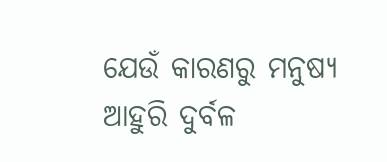ଯେଉଁ କାରଣରୁ ମନୁଷ୍ୟ ଆହୁରି ଦୁର୍ବଳ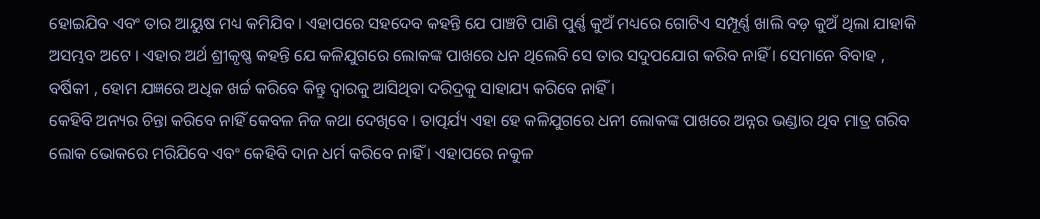ହୋଇଯିବ ଏବଂ ତାର ଆୟୁଷ ମଧ୍ୟ କମିଯିବ । ଏହାପରେ ସହଦେବ କହନ୍ତି ଯେ ପାଞ୍ଚଟି ପାଣି ପୁର୍ଣ୍ଣ କୁଅଁ ମଧ୍ୟରେ ଗୋଟିଏ ସମ୍ପୂର୍ଣ୍ଣ ଖାଲି ବଡ଼ କୁଅଁ ଥିଲା ଯାହାକି ଅସମ୍ଭବ ଅଟେ । ଏହାର ଅର୍ଥ ଶ୍ରୀକୃଷ୍ଣ କହନ୍ତି ଯେ କଳିଯୁଗରେ ଲୋକଙ୍କ ପାଖରେ ଧନ ଥିଲେବି ସେ ତାର ସଦୁପଯୋଗ କରିବ ନାହିଁ । ସେମାନେ ବିବାହ , ବର୍ଷିକୀ , ହୋମ ଯଜ୍ଞରେ ଅଧିକ ଖର୍ଚ୍ଚ କରିବେ କିନ୍ତୁ ଦ୍ୱାରକୁ ଆସିଥିବା ଦରିଦ୍ରକୁ ସାହାଯ୍ୟ କରିବେ ନାହିଁ ।
କେହିବି ଅନ୍ୟର ଚିନ୍ତା କରିବେ ନାହିଁ କେବଳ ନିଜ କଥା ଦେଖିବେ । ତାତ୍ପର୍ଯ୍ୟ ଏହା ହେ କଳିଯୁଗରେ ଧନୀ ଲୋକଙ୍କ ପାଖରେ ଅନ୍ନର ଭଣ୍ଡାର ଥିବ ମାତ୍ର ଗରିବ ଲୋକ ଭୋକରେ ମରିଯିବେ ଏବଂ କେହିବି ଦାନ ଧର୍ମ କରିବେ ନାହିଁ । ଏହାପରେ ନକୁଳ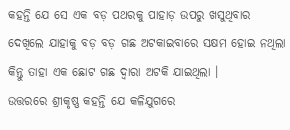କହନ୍ତି ଯେ ସେ ଏକ ବଡ଼ ପଥରକୁ ପାହାଡ଼ ଉପରୁ ଖସୁଥିବାର ଦେଖିଲେ ଯାହାକୁ ବଡ଼ ବଡ଼ ଗଛ ଅଟକାଇବାରେ ସକ୍ଷମ ହୋଇ ନଥିଲା କିନ୍ତୁ ତାହା ଏକ ଛୋଟ ଗଛ ଦ୍ୱାରା ଅଟକି ଯାଇଥିଲା ।
ଉତ୍ତରରେ ଶ୍ରୀକୃଷ୍ଣ କହନ୍ତି ଯେ କଳିଯୁଗରେ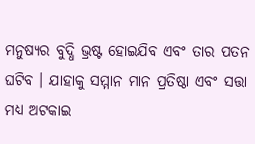ମନୁଷ୍ୟର ବୁଦ୍ଧି ଭ୍ରଷ୍ଟ ହୋଇଯିବ ଏବଂ ତାର ପତନ ଘଟିବ । ଯାହାକୁ ସମ୍ମାନ ମାନ ପ୍ରତିଷ୍ଠା ଏବଂ ସତ୍ତା ମଧ୍ୟ ଅଟକାଇ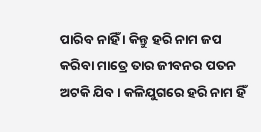ପାରିବ ନାହିଁ । କିନ୍ତୁ ହରି ନାମ ଜପ କରିବା ମାତ୍ରେ ତାର ଜୀବନର ପତନ ଅଟକି ଯିବ । କଳିଯୁଗରେ ହରି ନାମ ହିଁ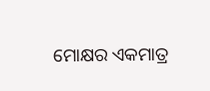ମୋକ୍ଷର ଏକମାତ୍ର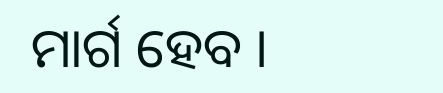ମାର୍ଗ ହେବ ।